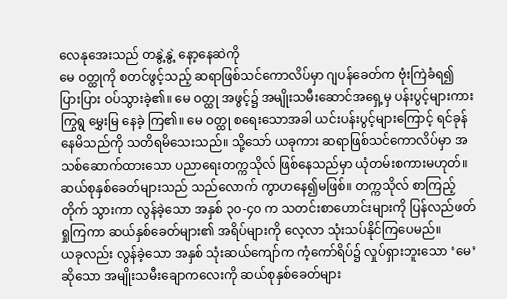လေနုအေးသည် တနွဲ့နွဲ့ နော့နေဆဲကို
မေ ဝတ္ထုကို စတင်ဖွင့်သည့် ဆရာဖြစ်သင်ကောလိပ်မှာ ဂျပန်ခေတ်က ဗုံးကြဲခံရ၍ ပြားပြား ဝပ်သွားခဲ့၏။ မေ ဝတ္ထု အဖွင့်၌ အမျိုးသမီးဆောင်အရှေ့မှ ပန်းပွင့်များကား ကြွရွ မွှေးမြ နေခဲ့ ကြ၏။ မေ ဝတ္ထု စရေးသောအခါ ယင်းပန်းပွင့်များကြောင့် ရင်ခုန်နေမိသည်ကို သတိရမိသေးသည်။ သို့သော် ယခုကား ဆရာဖြစ်သင်ကောလိပ်မှာ အသစ်ဆောက်ထားသော ပညာရေးတက္ကသိုလ် ဖြစ်နေသည်မှာ ယုံတမ်းစကားမဟုတ်။
ဆယ်စုနှစ်ခေတ်များသည် သည်လောက် ကွာဟနေ၍မဖြစ်။ တက္ကသိုလ် စာကြည့်တိုက် သွားကာ လွန်ခဲ့သော အနှစ် ၃၀-၄၀ က သတင်းစာဟောင်းများကို ပြန်လည်ဖတ်ရှုကြကာ ဆယ်နှစ်ခေတ်များ၏ အရိပ်များကို လေ့လာ သုံးသပ်နိုင်ကြပေမည်။
ယခုလည်း လွန်ခဲ့သော အနှစ် သုံးဆယ်ကျော်က ကံ့ကော်ရိပ်၌ လှုပ်ရှားဘူးသော ‘မေ’ ဆိုသော အမျိုးသမီးချောကလေးကို ဆယ်စုနှစ်ခေတ်များ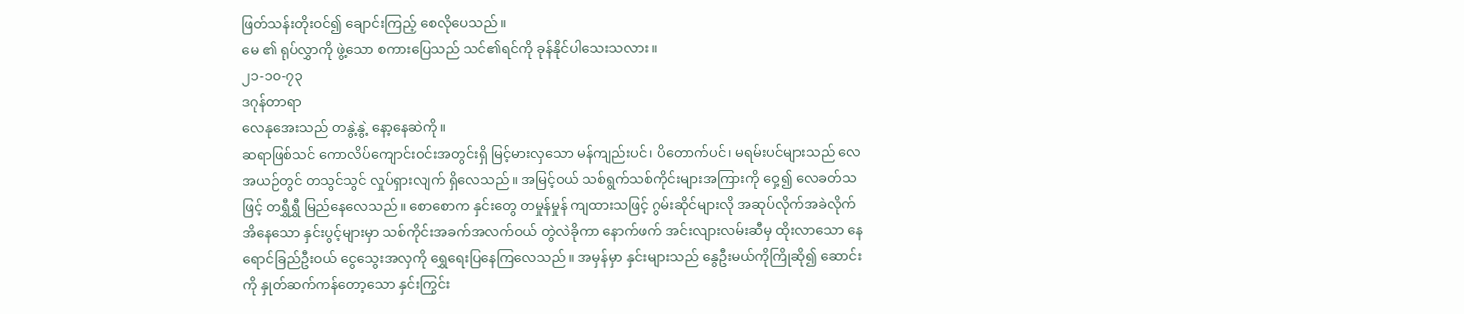ဖြတ်သန်းတိုးဝင်၍ ချောင်းကြည့် စေလိုပေသည်။
မေ ၏ ရုပ်လွှာကို ဖွဲ့သော စကားပြေသည် သင်၏ရင်ကို ခုန်နိုင်ပါသေးသလား။
၂၁-၁၀-၇၃
ဒဂုန်တာရာ
လေနုအေးသည် တနွဲ့နွဲ့ နော့နေဆဲကို။
ဆရာဖြစ်သင် ကောလိပ်ကျောင်းဝင်းအတွင်းရှိ မြင့်မားလှသော မန်ကျည်းပင်၊ ပိတောက်ပင်၊ မရမ်းပင်များသည် လေအယဉ်တွင် တသွင်သွင် လှုပ်ရှားလျက် ရှိလေသည်။ အမြင့်ဝယ် သစ်ရွက်သစ်ကိုင်းများအကြားကို ဝှေ့၍ လေခတ်သဖြင့် တရွှီရွှီ မြည်နေလေသည်။ စောစောက နှင်းတွေ တမှုန်မှုန် ကျထားသဖြင့် ဂွမ်းဆိုင်များလို အဆုပ်လိုက်အခဲလိုက် အိနေသော နှင်းပွင့်များမှာ သစ်ကိုင်းအခက်အလက်ဝယ် တွဲလဲခိုကာ နောက်ဖက် အင်းလျားလမ်းဆီမှ ထိုးလာသော နေရောင်ခြည်ဦးဝယ် ငွေသွေးအလှကို ရွှေရေးပြနေကြလေသည်။ အမှန်မှာ နှင်းများသည် နွေဦးမယ်ကိုကြိုဆို၍ ဆောင်းကို နှုတ်ဆက်ကန်တော့သော နှင်းကြွင်း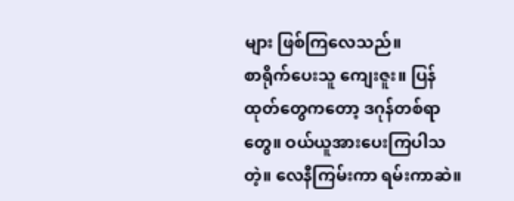များ ဖြစ်ကြလေသည်။
စာရိုက်ပေးသူ ကျေးဇူး။ ပြန်ထုတ်တွေကတော့ ဒဂုန်တစ်ရာတွေ။ ဝယ်ယူအားပေးကြပါသတဲ့။ လေနီကြမ်းကာ ရမ်းကာဆဲ။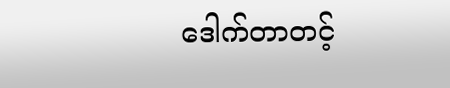ဒေါက်တာတင့်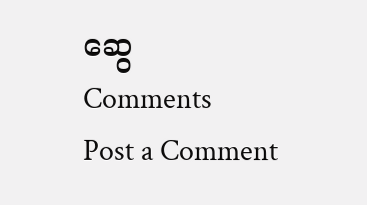ဆွေ
Comments
Post a Comment